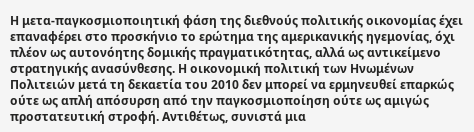Η μετα-παγκοσμιοποιητική φάση της διεθνούς πολιτικής οικονομίας έχει επαναφέρει στο προσκήνιο το ερώτημα της αμερικανικής ηγεμονίας, όχι πλέον ως αυτονόητης δομικής πραγματικότητας, αλλά ως αντικείμενο στρατηγικής ανασύνθεσης. Η οικονομική πολιτική των Ηνωμένων Πολιτειών μετά τη δεκαετία του 2010 δεν μπορεί να ερμηνευθεί επαρκώς ούτε ως απλή απόσυρση από την παγκοσμιοποίηση ούτε ως αμιγώς προστατευτική στροφή. Αντιθέτως, συνιστά μια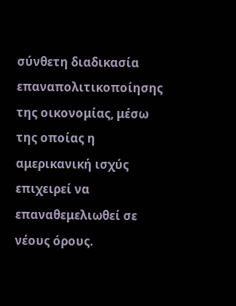σύνθετη διαδικασία επαναπολιτικοποίησης της οικονομίας, μέσω της οποίας η αμερικανική ισχύς επιχειρεί να επαναθεμελιωθεί σε νέους όρους.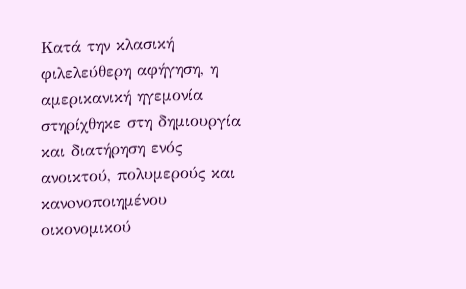Κατά την κλασική φιλελεύθερη αφήγηση, η αμερικανική ηγεμονία στηρίχθηκε στη δημιουργία και διατήρηση ενός ανοικτού, πολυμερούς και κανoνοποιημένου οικονομικού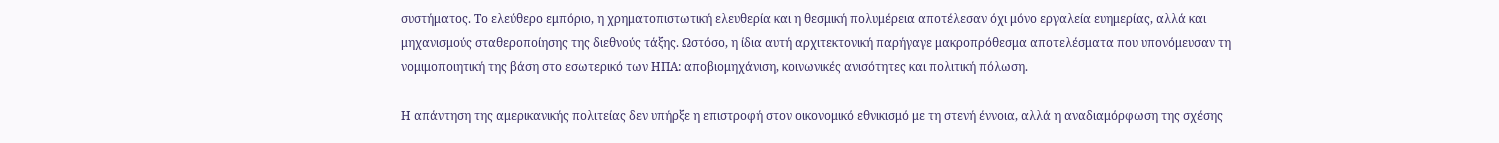συστήματος. Το ελεύθερο εμπόριο, η χρηματοπιστωτική ελευθερία και η θεσμική πολυμέρεια αποτέλεσαν όχι μόνο εργαλεία ευημερίας, αλλά και μηχανισμούς σταθεροποίησης της διεθνούς τάξης. Ωστόσο, η ίδια αυτή αρχιτεκτονική παρήγαγε μακροπρόθεσμα αποτελέσματα που υπονόμευσαν τη νομιμοποιητική της βάση στο εσωτερικό των ΗΠΑ: αποβιομηχάνιση, κοινωνικές ανισότητες και πολιτική πόλωση.

Η απάντηση της αμερικανικής πολιτείας δεν υπήρξε η επιστροφή στον οικονομικό εθνικισμό με τη στενή έννοια, αλλά η αναδιαμόρφωση της σχέσης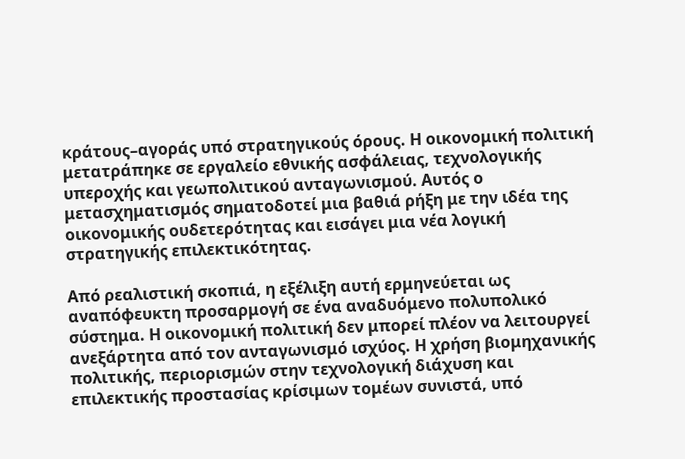κράτους–αγοράς υπό στρατηγικούς όρους. Η οικονομική πολιτική μετατράπηκε σε εργαλείο εθνικής ασφάλειας, τεχνολογικής υπεροχής και γεωπολιτικού ανταγωνισμού. Αυτός ο μετασχηματισμός σηματοδοτεί μια βαθιά ρήξη με την ιδέα της οικονομικής ουδετερότητας και εισάγει μια νέα λογική στρατηγικής επιλεκτικότητας.

Από ρεαλιστική σκοπιά, η εξέλιξη αυτή ερμηνεύεται ως αναπόφευκτη προσαρμογή σε ένα αναδυόμενο πολυπολικό σύστημα. Η οικονομική πολιτική δεν μπορεί πλέον να λειτουργεί ανεξάρτητα από τον ανταγωνισμό ισχύος. Η χρήση βιομηχανικής πολιτικής, περιορισμών στην τεχνολογική διάχυση και επιλεκτικής προστασίας κρίσιμων τομέων συνιστά, υπό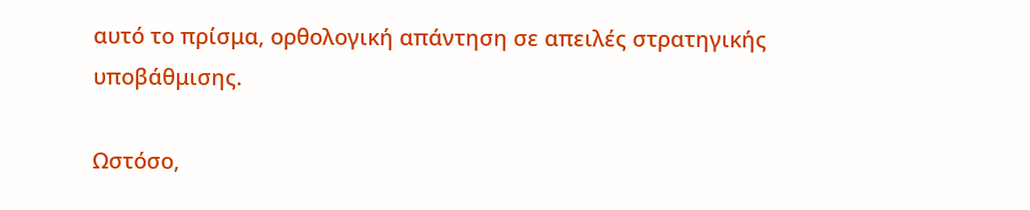αυτό το πρίσμα, ορθολογική απάντηση σε απειλές στρατηγικής υποβάθμισης.

Ωστόσο,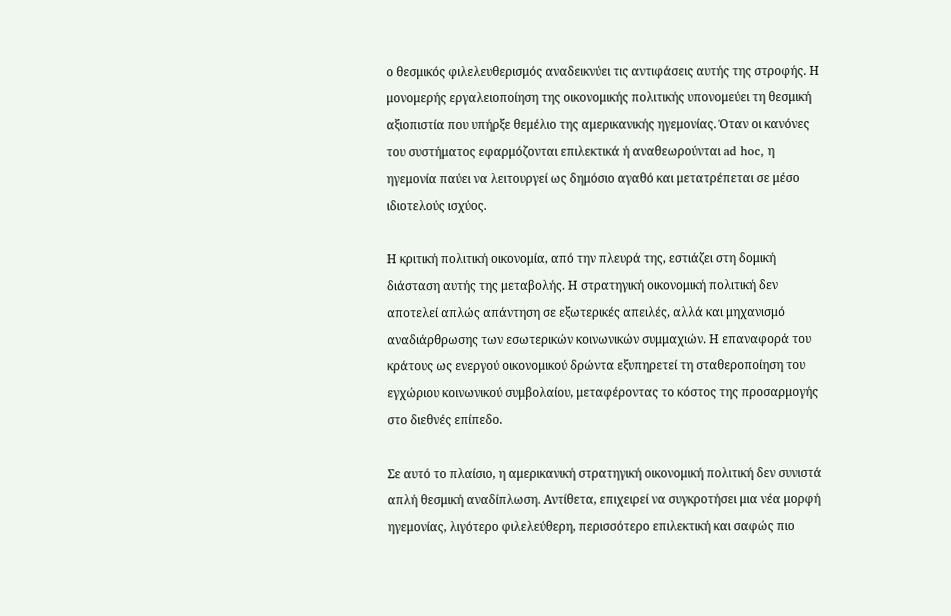ο θεσμικός φιλελευθερισμός αναδεικνύει τις αντιφάσεις αυτής της στροφής. Η μονομερής εργαλειοποίηση της οικονομικής πολιτικής υπονομεύει τη θεσμική αξιοπιστία που υπήρξε θεμέλιο της αμερικανικής ηγεμονίας. Όταν οι κανόνες του συστήματος εφαρμόζονται επιλεκτικά ή αναθεωρούνται ad hoc, η ηγεμονία παύει να λειτουργεί ως δημόσιο αγαθό και μετατρέπεται σε μέσο ιδιοτελούς ισχύος.

Η κριτική πολιτική οικονομία, από την πλευρά της, εστιάζει στη δομική διάσταση αυτής της μεταβολής. Η στρατηγική οικονομική πολιτική δεν αποτελεί απλώς απάντηση σε εξωτερικές απειλές, αλλά και μηχανισμό αναδιάρθρωσης των εσωτερικών κοινωνικών συμμαχιών. Η επαναφορά του κράτους ως ενεργού οικονομικού δρώντα εξυπηρετεί τη σταθεροποίηση του εγχώριου κοινωνικού συμβολαίου, μεταφέροντας το κόστος της προσαρμογής στο διεθνές επίπεδο.

Σε αυτό το πλαίσιο, η αμερικανική στρατηγική οικονομική πολιτική δεν συνιστά απλή θεσμική αναδίπλωση. Αντίθετα, επιχειρεί να συγκροτήσει μια νέα μορφή ηγεμονίας, λιγότερο φιλελεύθερη, περισσότερο επιλεκτική και σαφώς πιο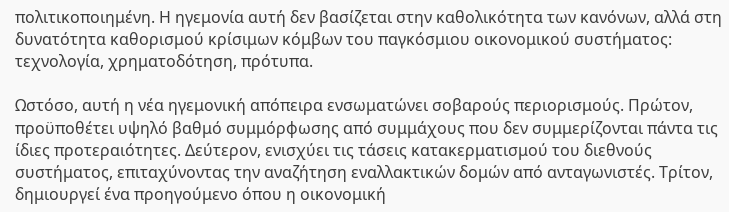πολιτικοποιημένη. Η ηγεμονία αυτή δεν βασίζεται στην καθολικότητα των κανόνων, αλλά στη δυνατότητα καθορισμού κρίσιμων κόμβων του παγκόσμιου οικονομικού συστήματος: τεχνολογία, χρηματοδότηση, πρότυπα.

Ωστόσο, αυτή η νέα ηγεμονική απόπειρα ενσωματώνει σοβαρούς περιορισμούς. Πρώτον, προϋποθέτει υψηλό βαθμό συμμόρφωσης από συμμάχους που δεν συμμερίζονται πάντα τις ίδιες προτεραιότητες. Δεύτερον, ενισχύει τις τάσεις κατακερματισμού του διεθνούς συστήματος, επιταχύνοντας την αναζήτηση εναλλακτικών δομών από ανταγωνιστές. Τρίτον, δημιουργεί ένα προηγούμενο όπου η οικονομική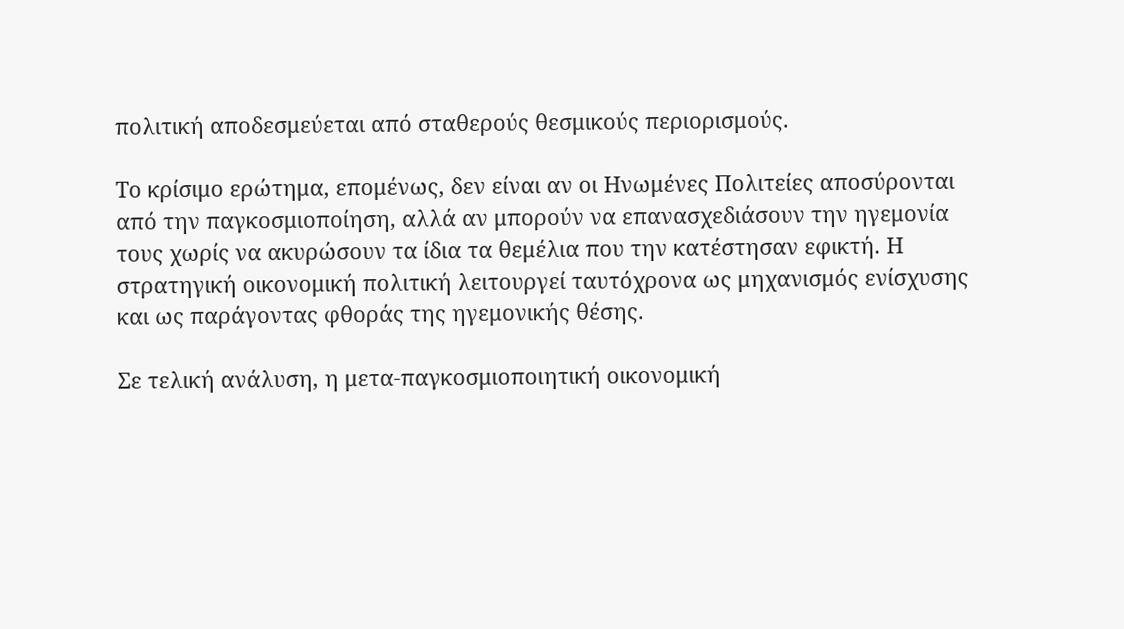πολιτική αποδεσμεύεται από σταθερούς θεσμικούς περιορισμούς.

Το κρίσιμο ερώτημα, επομένως, δεν είναι αν οι Ηνωμένες Πολιτείες αποσύρονται από την παγκοσμιοποίηση, αλλά αν μπορούν να επανασχεδιάσουν την ηγεμονία τους χωρίς να ακυρώσουν τα ίδια τα θεμέλια που την κατέστησαν εφικτή. Η στρατηγική οικονομική πολιτική λειτουργεί ταυτόχρονα ως μηχανισμός ενίσχυσης και ως παράγοντας φθοράς της ηγεμονικής θέσης.

Σε τελική ανάλυση, η μετα-παγκοσμιοποιητική οικονομική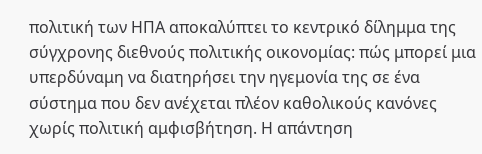πολιτική των ΗΠΑ αποκαλύπτει το κεντρικό δίλημμα της σύγχρονης διεθνούς πολιτικής οικονομίας: πώς μπορεί μια υπερδύναμη να διατηρήσει την ηγεμονία της σε ένα σύστημα που δεν ανέχεται πλέον καθολικούς κανόνες χωρίς πολιτική αμφισβήτηση. Η απάντηση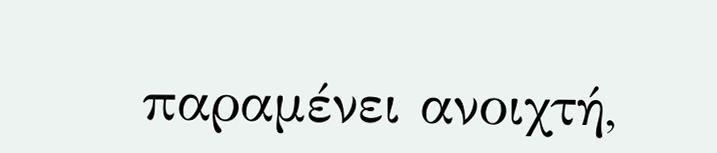παραμένει ανοιχτή,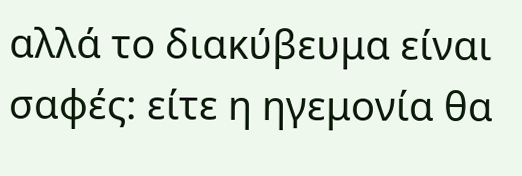αλλά το διακύβευμα είναι σαφές: είτε η ηγεμονία θα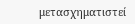μετασχηματιστεί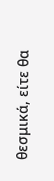θεσμικά, είτε θα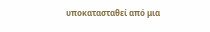υποκατασταθεί από μια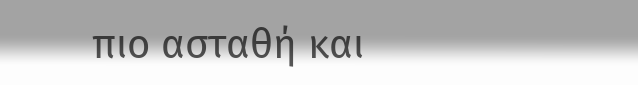πιο ασταθή και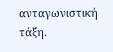ανταγωνιστική τάξη.